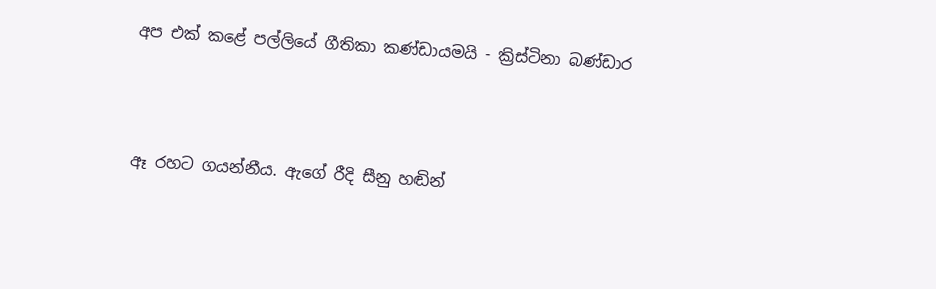අප එක් කළේ පල්ලියේ ගීතිකා කණ්ඩායමයි - ක්‍රිස්ටිනා බණ්ඩාර



ඈ රහට ගයන්නීය. ඇගේ රීදි සීනු හඬින්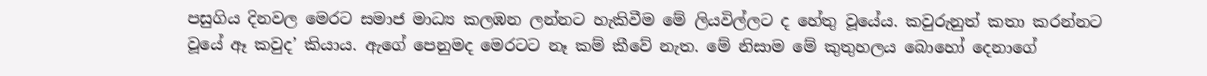පසුගිය දිනවල මෙරට සමාජ මාධ්‍ය කලඹන ලන්නට හැකිවීම මේ ලියවිල්ලට ද හේතු වූයේය. කවුරුනුත් කතා කරන්නට වූයේ ඈ කවුද’ කියාය. ඇගේ පෙනුමද මෙරටට නෑ කම් කීවේ නැත. මේ නිසාම මේ කුතුහලය බොහෝ දෙනාගේ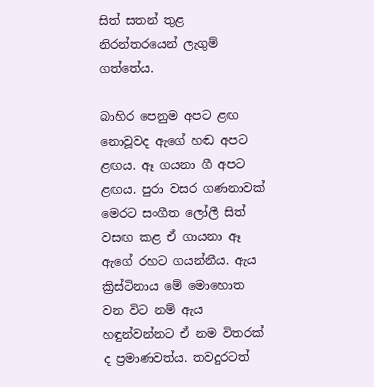සිත් සතන් තුළ නිරන්තරයෙන් ලැගුම් ගත්තේය.

බාහිර පෙනුම අපට ළඟ නොවූවද ඇගේ හඬ අපට ළඟය. ඈ ගයනා ගී අපට ළඟය. පුරා වසර ගණනාවක් මෙරට සංගීත ලෝලී සිත් වසඟ කළ ඒ ගායනා ඈ ඇගේ රහට ගයන්නීය. ඇය ක්‍රිස්ටිනාය මේ මොහොත වන විට නම් ඇය හඳුන්වන්නට ඒ නම විතරක් ද ප්‍රමාණවත්ය. තවදුරටත්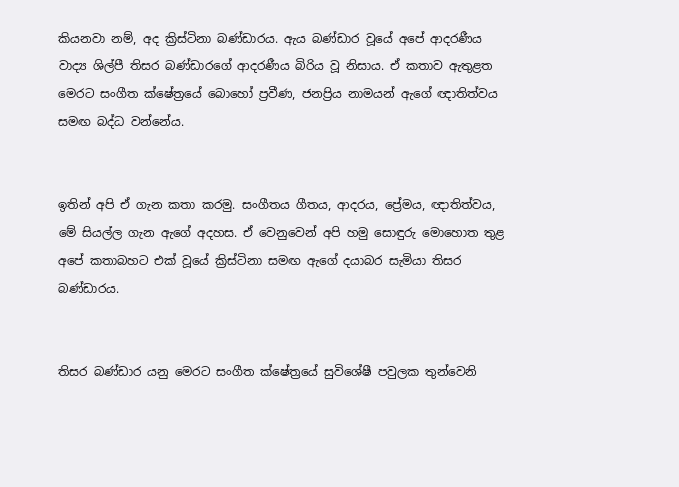කියනවා නම්, අද ක්‍රිස්ටිනා බණ්ඩාරය. ඇය බණ්ඩාර වූයේ අපේ ආදරණීය වාද්‍ය ශිල්පී තිසර බණ්ඩාරගේ ආදරණීය බිරිය වූ නිසාය. ඒ කතාව ඇතුළත මෙරට සංගීත ක්ෂේත්‍රයේ බොහෝ ප්‍රවීණ, ජනප්‍රිය නාමයන් ඇගේ ඥාතිත්වය සමඟ බද්ධ වන්නේය.


ඉතින් අපි ඒ ගැන කතා කරමු. සංගීතය ගීතය, ආදරය, ප්‍රේමය, ඥාතිත්වය, මේ සියල්ල ගැන ඇගේ අදහස. ඒ වෙනුවෙන් අපි හමු සොඳුරු මොහොත තුළ අපේ කතාබහට එක් වූයේ ක්‍රිස්ටිනා සමඟ ඇගේ දයාබර සැමියා තිසර බණ්ඩාරය.


තිසර බණ්ඩාර යනු මෙරට සංගීත ක්ෂේත්‍රයේ සුවිශේෂී පවුලක තුන්වෙනි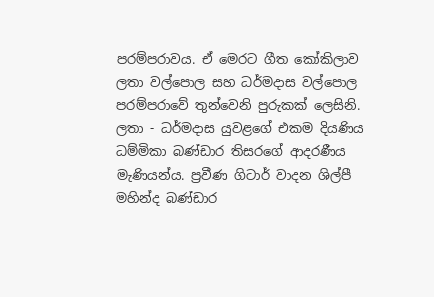පරම්පරාවය. ඒ මෙරට ගීත කෝකිලාව ලතා වල්පොල සහ ධර්මදාස වල්පොල පරම්පරාවේ තුන්වෙනි පුරුකක් ලෙසිනි. ලතා - ධර්මදාස යුවළගේ එකම දියණිය ධම්මිකා බණ්ඩාර තිසරගේ ආදරණීය මැණියන්ය. ප්‍රවීණ ගිටාර් වාදන ශිල්පී මහින්ද බණ්ඩාර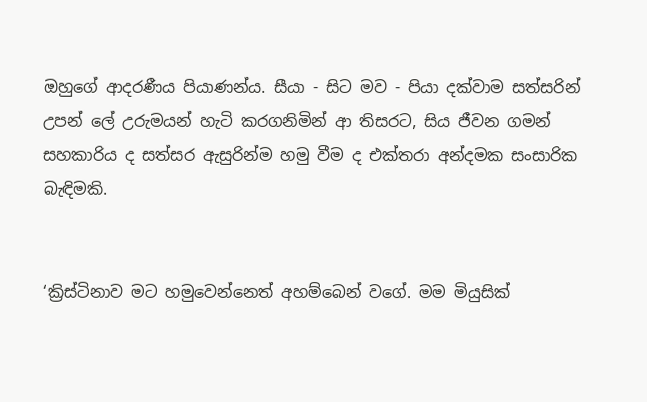ඔහුගේ ආදරණීය පියාණන්ය. සීයා - සිට මව - පියා දක්වාම සත්සරින් උපන් ලේ උරුමයන් හැටි කරගනිමින් ආ තිසරට, සිය ජීවන ගමන් සහකාරිය ද සත්සර ඇසුරින්ම හමු වීම ද එක්තරා අන්දමක සංසාරික බැඳිමකි.


‘ක්‍රිස්ටිනාව මට හමුවෙන්නෙත් අහම්බෙන් වගේ. මම මියුසික්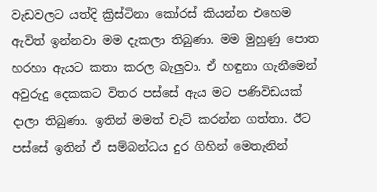වැඩවලට යත්දි ක්‍රිස්ටිනා කෝරස් කියන්න එහෙම ඇවිත් ඉන්නවා මම දැකලා තිබුණා. මම මුහුණු පොත හරහා ඇයට කතා කරල බැලුවා. ඒ හඳුනා ගැනීමෙන් අවුරුදු දෙකකට විතර පස්සේ ඇය මට පණිවිඩයක් දාලා තිබුණා. ඉතින් මමත් චැට් කරන්න ගත්තා. ඊට පස්සේ ඉතින් ඒ සම්බන්ධය දුර ගිහින් මෙතැනින්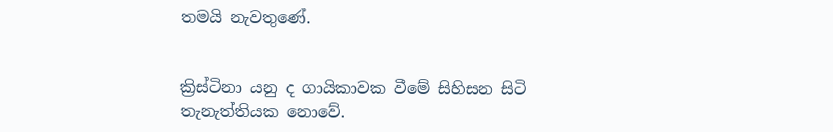තමයි නැවතුණේ.


ක්‍රිස්ටිනා යනු ද ගායිකාවක වීමේ සිහිසන සිටි තැනැත්තියක නොවේ.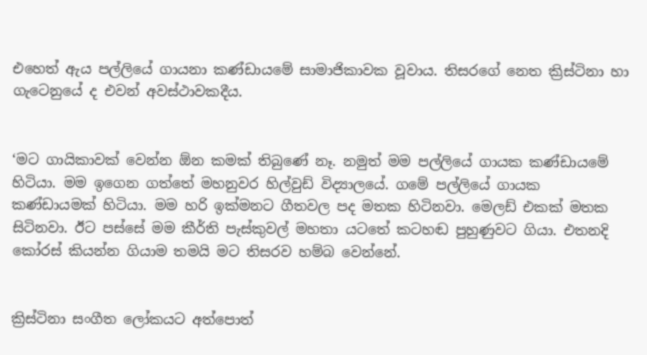එහෙත් ඇය පල්ලියේ ගායනා කණ්ඩායමේ සාමාජිකාවක වූවාය. තිසරගේ නෙත ක්‍රිස්ටිනා හා ගැටෙනුයේ ද එවන් අවස්ථාවකදීය.


‘මට ගායිකාවක් වෙන්න ඕන කමක් තිබුණේ නෑ. නමුත් මම පල්ලියේ ගායක කණ්ඩායමේ හිටියා. මම ඉගෙන ගත්තේ මහනුවර හිල්වුඩ් විද්‍යාලයේ. ගමේ පල්ලියේ ගායක කණ්ඩායමක් හිටියා. මම හරි ඉක්මනට ගීතවල පද මතක හිටිනවා. මෙලඩ් එකක් මතක සිටිනවා. ඊට පස්සේ මම කීර්ති පැස්කුවල් මහතා යටතේ කටහඬ පුහුණුවට ගියා. එතනදි කෝරස් කියන්න ගියාම තමයි මට තිසරව හම්බ වෙන්නේ.


ක්‍රිස්ටිනා සංගීත ලෝකයට අත්පොත්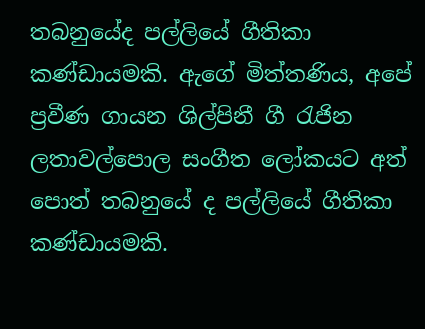තබනුයේද පල්ලියේ ගීතිකා කණ්ඩායමකි. ඇගේ මිත්තණිය, අපේ ප්‍රවීණ ගායන ශිල්පිනී ගී රැජින ලතාවල්පොල සංගීත ලෝකයට අත් පොත් තබනුයේ ද පල්ලියේ ගීතිකා කණ්ඩායමකි.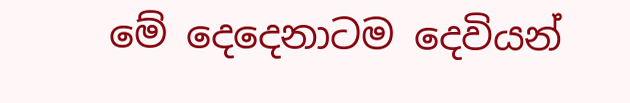මේ දෙදෙනාටම දෙවියන්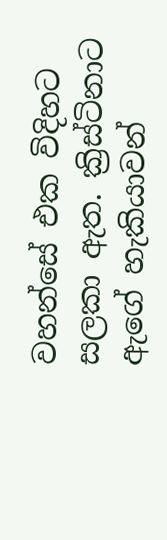වහන්සේ එක විදිහට සලකා ඇත. ක්‍රිස්ටිනාට ඇගේ හැකියාවන්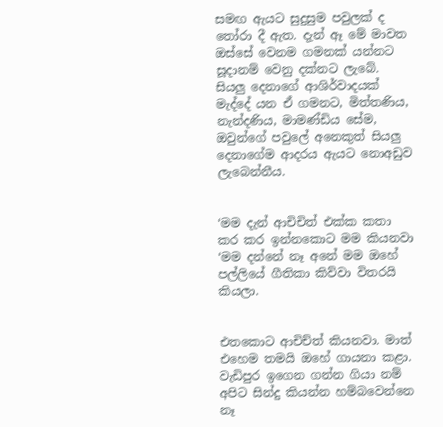සමඟ ඇයට සුදුසුම පවුලක් ද තෝරා දී ඇත. දැන් ඈ මේ මාවත ඔස්සේ වෙනම ගමනක් යන්නට සූදානම් වෙනු දක්නට ලැබේ. සියලු දෙනාගේ ආශිර්වාදයක් මැද්දේ යන ඒ ගමනට, මිත්තණිය, නැන්දණිය, මාමණ්ඩිය සේම, ඔවුන්ගේ පවුලේ අනෙකුත් සියලු දෙනාගේම ආදරය ඇයට නොඅඩුව ලැබෙන්නීය.


‘මම දැන් ආචිචිත් එක්ක කතා කර කර ඉන්නකොට මම කියනවා ‘මම දන්නේ නෑ අනේ මම ඔහේ පල්ලියේ ගීතිකා කිව්වා විතරයි කියලා.


එතකොට ආචිච්ත් කියනවා. මාත් එහෙම තමයි ඔහේ ගායනා කළා. වැඩිපුර ඉගෙන ගන්න ගියා නම් අපිට සින්දු කියන්න හම්බවෙන්නෙ නෑ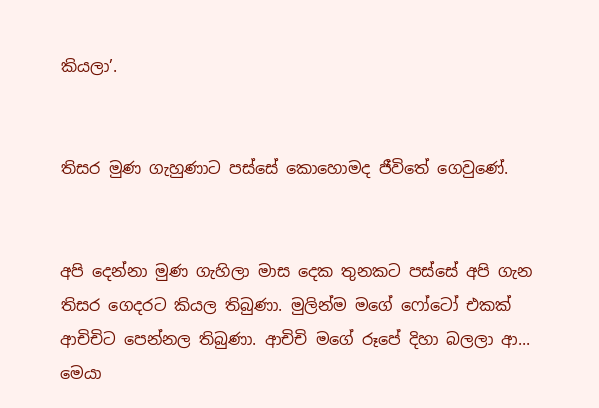කියලා’.


තිසර මුණ ගැහුණාට පස්සේ කොහොමද ජීවිතේ ගෙවුණේ.


අපි දෙන්නා මුණ ගැහිලා මාස දෙක තුනකට පස්සේ අපි ගැන තිසර ගෙදරට කියල තිබුණා. මුලින්ම මගේ ෆෝටෝ එකක් ආචිචිට පෙන්නල තිබුණා. ආචිචි මගේ රූපේ දිහා බලලා ආ... මෙයා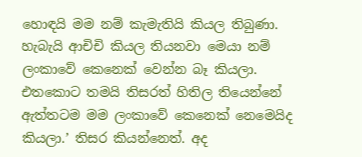හොඳයි මම නම් කැමැතියි කියල තිබුණා. හැබැයි ආචිචි කියල තියනවා මෙයා නම් ලංකාවේ කෙනෙක් වෙන්න බෑ කියලා. එතකොට තමයි තිසරත් හිතිල තියෙන්නේ ඇත්තටම මම ලංකාවේ කෙනෙක් නෙමෙයිද කියලා.’ තිසර කියන්නෙත්. අද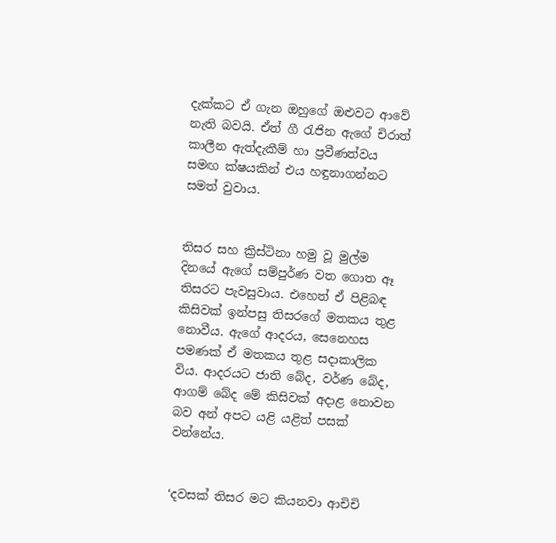දැක්කට ඒ ගැන ඔහුගේ ඔළුවට ආවේ නැති බවයි. ඒත් ගී රැජින ඇගේ චිරාත් කාලීන ඇත්දැකීම් හා ප්‍රවීණත්වය සමඟ ක්ෂයකින් එය හඳුනාගන්නට සමත් වුවාය.


තිසර සහ ක්‍රිස්ටිනා හමු වූ මුල්ම දිනයේ ඇගේ සම්පුර්ණ වත ගොත ඈ තිසරට පැවසුවාය. එහෙත් ඒ පිළිබඳ කිසිවක් ඉන්පසු තිසරගේ මතකය තුළ නොවීය. ඇගේ ආදරය, සෙනෙහස පමණක් ඒ මතකය තුළ සදාකාලික විය. ආදරයට ජාති බේද, වර්ණ බේද, ආගම් බේද මේ කිසිවක් අදාළ නොවන බව අන් අපට යළි යළිත් පසක් වන්නේය.


‘දවසක් තිසර මට කියනවා ආචිචි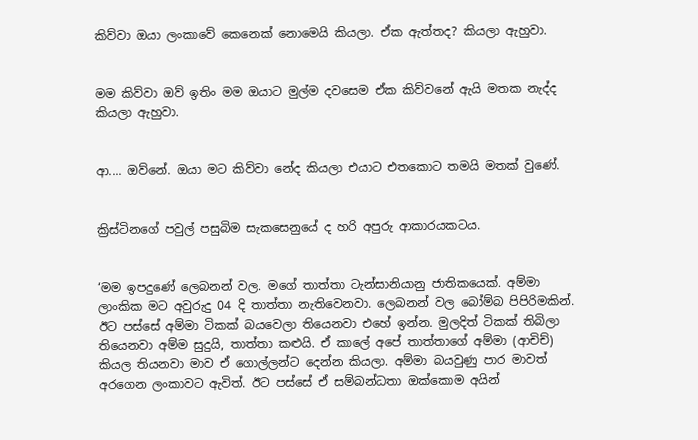කිව්වා ඔයා ලංකාවේ කෙනෙක් නොමෙයි කියලා. ඒක ඇත්තද? කියලා ඇහුවා.


මම කිව්වා ඔව් ඉතිං මම ඔයාට මුල්ම දවසෙම ඒක කිව්වනේ ඇයි මතක නැද්ද කියලා ඇහුවා.


ආ.... ඔව්නේ. ඔයා මට කිව්වා නේද කියලා එයාට එතකොට තමයි මතක් වුණේ.


ක්‍රිස්ටිනගේ පවුල් පසුබිම සැකසෙනුයේ ද හරි අපුරු ආකාරයකටය.


‘මම ඉපදුණේ ලෙබනන් වල. මගේ තාත්තා ටැන්සානියානු ජාතිකයෙක්. අම්මා ලාංකික මට අවුරුදු 04 දි තාත්තා නැතිවෙනවා. ලෙබනන් වල බෝම්බ පිපිරිමකින්. ඊට පස්සේ අම්මා ටිකක් බයවෙලා තියෙනවා එහේ ඉන්න. මුලදිත් ටිකක් තිබිලා තියෙනවා අම්ම සුදුයි, තාත්තා කළුයි. ඒ කාලේ අපේ තාත්තාගේ අම්මා (ආචිච්) කියල තියනවා මාව ඒ ගොල්ලන්ට දෙන්න කියලා. අම්මා බයවුණු පාර මාවත් අරගෙන ලංකාවට ඇවිත්. ඊට පස්සේ ඒ සම්බන්ධතා ඔක්කොම අයින්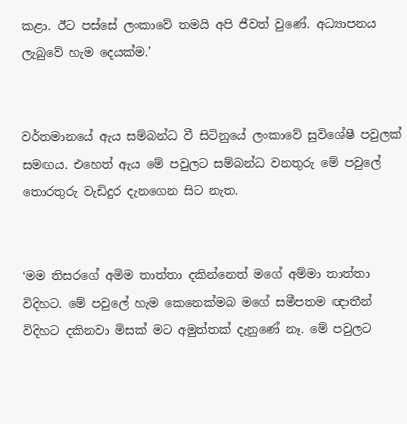කළා. ඊට පස්සේ ලංකාවේ තමයි අපි ජීවත් වුණේ. අධ්‍යාපනය ලැබුවේ හැම දෙයක්ම.’


වර්තමානයේ ඇය සම්බන්ධ වී සිටිනුයේ ලංකාවේ සුවිශේෂී පවුලක් සමඟය. එහෙත් ඇය මේ පවුලට සම්බන්ධ වනතුරු මේ පවුලේ තොරතුරු වැඩිදුර දැනගෙන සිට නැත.


‘මම තිසරගේ අමිම තාත්තා දකින්නෙත් මගේ අම්මා තාත්තා විදිහට. මේ පවුලේ හැම කෙනෙක්මබ මගේ සමීපතම ඥාතීන් විදිහට දකිනවා මිසක් මට අමුත්තක් දැනුණේ නෑ. මේ පවුලට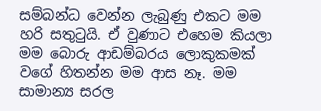සම්බන්ධ වෙන්න ලැබුණු එකට මම හරි සතුටුයි. ඒ වුණාට එහෙම කියලා මම බොරු ආඩම්බරය ලොකුකමක් වගේ හිතන්න මම ආස නෑ. මම සාමාන්‍ය සරල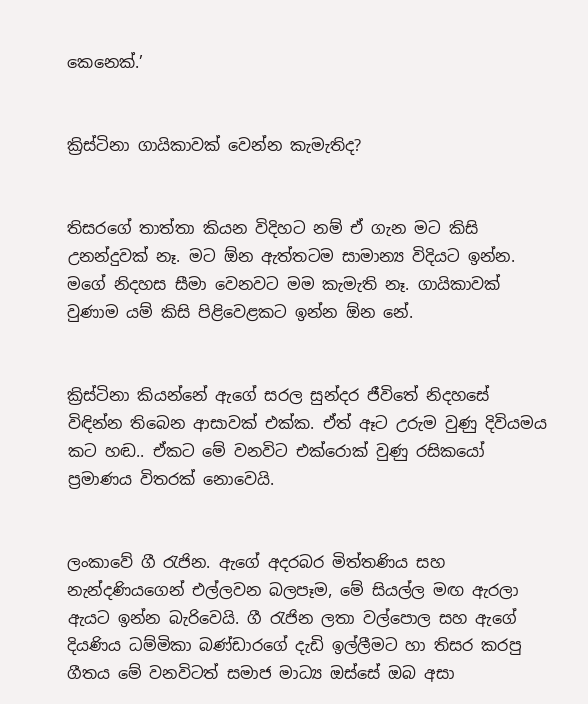කෙනෙක්.’


ක්‍රිස්ටිනා ගායිකාවක් වෙන්න කැමැතිද?


තිසරගේ තාත්තා කියන විදිහට නම් ඒ ගැන මට කිසි උනන්දුවක් නෑ. මට ඕන ඇත්තටම සාමාන්‍ය විදියට ඉන්න. මගේ නිදහස සීමා වෙනවට මම කැමැති නෑ. ගායිකාවක් වුණාම යම් කිසි පිළිවෙළකට ඉන්න ඕන නේ.


ක්‍රිස්ටිනා කියන්නේ ඇගේ සරල සුන්දර ජීවිතේ නිදහසේ විඳින්න තිබෙන ආසාවක් එක්ක. ඒත් ඈට උරුම වුණු දිවියමය කට හඬ.. ඒකට මේ වනවිට එක්රොක් වුණු රසිකයෝ ප්‍රමාණය විතරක් නොවෙයි.


ලංකාවේ ගී රැජින. ඇගේ අදරබර මිත්තණිය සහ නැන්දණියගෙන් එල්ලවන බලපෑම, මේ සියල්ල මඟ ඇරලා ඇයට ඉන්න බැරිවෙයි. ගී රැජින ලතා වල්පොල සහ ඇගේ දියණිය ධම්මිකා බණ්ඩාරගේ දැඩි ඉල්ලීමට හා තිසර කරපු ගීතය මේ වනවිටත් සමාජ මාධ්‍ය ඔස්සේ ඔබ අසා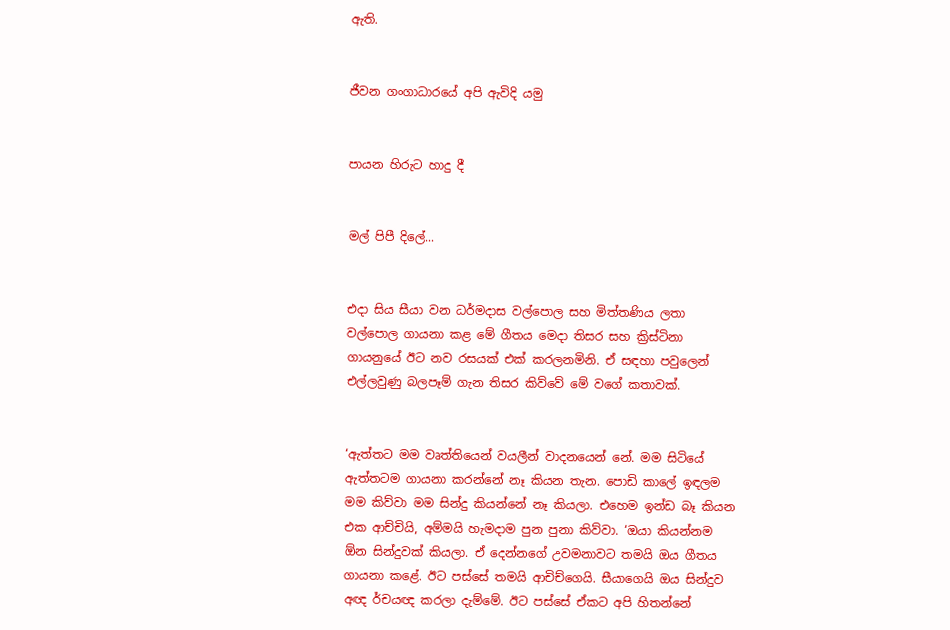ඇති.


ජීවන ගංගාධාරයේ අපි ඇවිදි යමු


පායන හිරුට හාදු දී


මල් පිපී දිලේ...


එදා සිය සීයා වන ධර්මදාස වල්පොල සහ මිත්තණිය ලතා වල්පොල ගායනා කළ මේ ගීතය මෙදා තිසර සහ ක්‍රිස්ටිනා ගායනුයේ ඊට නව රසයක් එක් කරලනමිනි. ඒ සඳහා පවුලෙන් එල්ලවුණු බලපෑම් ගැන තිසර කිව්වේ මේ වගේ කතාවක්.


‘ඇත්තට මම වෘත්තියෙන් වයලීන් වාදනයෙන් නේ. මම සිටියේ ඇත්තටම ගායනා කරන්නේ නෑ කියන තැන. පොඩි කාලේ ඉඳලම මම කිව්වා මම සින්දු කියන්නේ නෑ කියලා. එහෙම ඉන්ඩ බෑ කියන එක ආච්චියි, අම්මයි හැමදාම පුන පුනා කිව්වා. ‘ඔයා කියන්නම ඕන සින්දුවක් කියලා. ඒ දෙන්නගේ උවමනාවට තමයි ඔය ගීතය ගායනා කළේ. ඊට පස්සේ තමයි ආචිච්ගෙයි. සීයාගෙයි ඔය සින්දුව අඥ ර්චයඥ කරලා දැම්මේ. ඊට පස්සේ ඒකට අපි හිතන්නේ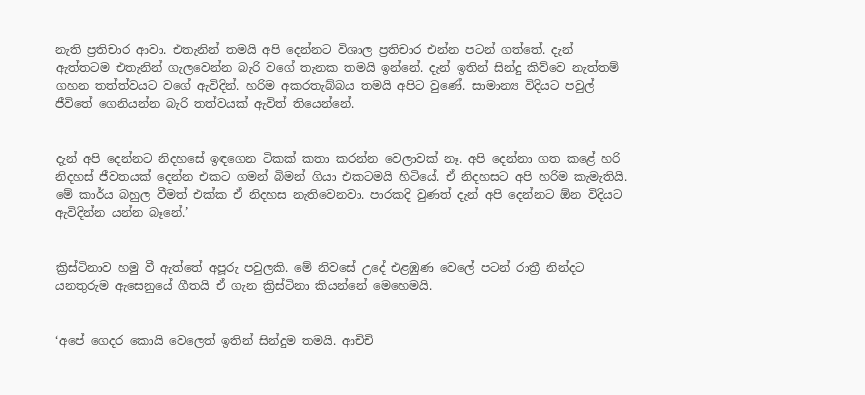නැති ප්‍රතිචාර ආවා. එතැනින් තමයි අපි දෙන්නට විශාල ප්‍රතිචාර එන්න පටන් ගත්තේ. දැන් ඇත්තටම එතැනින් ගැලවෙන්න බැරි වගේ තැනක තමයි ඉන්නේ. දැන් ඉතින් සින්දු කිව්වෙ නැත්තම් ගහන තත්ත්වයට වගේ ඇවිදින්. හරිම අකරතැබ්බය තමයි අපිට වුණේ. සාමාන්‍ය විදියට පවුල් ජීවිතේ ගෙනියන්න බැරි තත්වයක් ඇවිත් තියෙන්නේ.


දැන් අපි දෙන්නට නිදහසේ ඉඳගෙන ටිකක් කතා කරන්න වෙලාවක් නෑ. අපි දෙන්නා ගත කළේ හරි නිදහස් ජීවතයක් දෙන්න එකට ගමන් බිමන් ගියා එකටමයි හිටියේ. ඒ නිදහසට අපි හරිම කැමැතියි. මේ කාර්ය බහුල වීමත් එක්ක ඒ නිදහස නැතිවෙනවා. පාරකදි වුණත් දැන් අපි දෙන්නට ඕන විදියට ඇවිදින්න යන්න බෑනේ.’


ක්‍රිස්ටිනාව හමු වී ඇත්තේ අපූරු පවුලකි. මේ නිවසේ උදේ එළඹුණ වෙලේ පටන් රාත්‍රී නින්දට යනතුරුම ඇසෙනුයේ ගීතයි ඒ ගැන ක්‍රිස්ටිනා කියන්නේ මෙහෙමයි.


‘අපේ ගෙදර කොයි වෙලෙත් ඉතින් සින්දුම තමයි. ආචිචි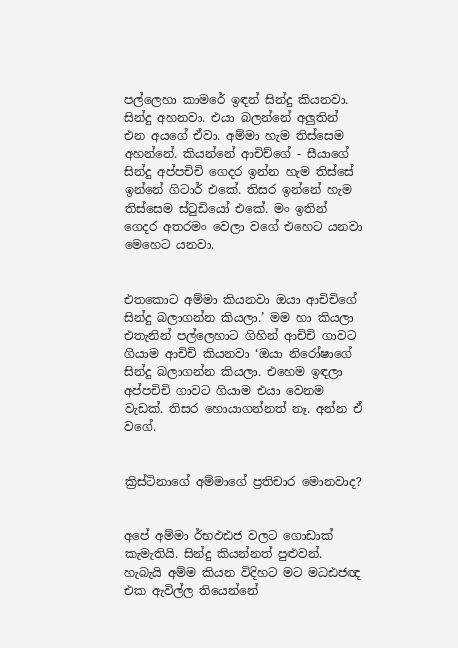පල්ලෙහා කාමරේ ඉඳන් සින්දු කියනවා. සින්දු අහනවා. එයා බලන්නේ අලුතින් එන අයගේ ඒවා. අම්මා හැම තිස්සෙම අහන්නේ. කියන්නේ ආචිච්ගේ - සීයාගේ සින්දු අප්පචිචි ගෙදර ඉන්න හැම තිස්සේ ඉන්නේ ගිටාර් එකේ. තිසර ඉන්නේ හැම තිස්සෙම ස්ටුඩියෝ එකේ. මං ඉතින් ගෙදර අතරමං වෙලා වගේ එහෙට යනවා මෙහෙට යනවා.


එතකොට අම්මා කියනවා ඔයා ආචිචිගේ සින්දු බලාගන්න කියලා.’ මම හා කියලා එතැනින් පල්ලෙහාට ගිහින් ආචිචි ගාවට ගියාම ආචිචි කියනවා ‘ඔයා නිරෝෂාගේ සින්දු බලාගන්න කියලා. එහෙම ඉඳලා අප්පචිචි ගාවට ගියාම එයා වෙනම වැඩක්. තිසර හොයාගන්නත් නෑ. අන්න ඒ වගේ.


ක්‍රිස්ටිනාගේ අම්මාගේ ප්‍රතිචාර මොනවාද?


අපේ අම්මා ර්භඵඪජ වලට ගොඩාක් කැමැතියි. සින්දු කියන්නත් පුළුවන්. හැබැයි අම්ම කියන විදිහට මට මධඪජඥ එක ඇවිල්ල තියෙන්නේ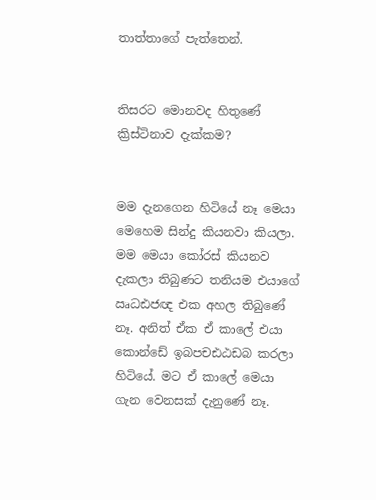තාත්තාගේ පැත්තෙන්.


තිසරට මොනවද හිතුණේ ක්‍රිස්ටිනාව දැක්කම?


මම දැනගෙන හිටියේ නෑ මෙයා මෙහෙම සින්දු කියනවා කියලා. මම මෙයා කෝරස් කියනව දැකලා තිබුණට තනියම එයාගේ ඍධඪජඥ එක අහල තිබුණේ නෑ. අනිත් ඒක ඒ කාලේ එයා කොන්ඩේ ඉබපචඪඨඩබ කරලා හිටියේ. මට ඒ කාලේ මෙයා ගැන වෙනසක් දැනුණේ නෑ.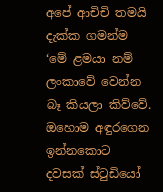අපේ ආචිචි තමයි දැක්ක ගමන්ම ‘මේ ළමයා නම් ලංකාවේ වෙන්න බෑ කියලා කිව්වේ. ඔහොම අඳුරගෙන ඉන්නකොට දවසක් ස්ටුඩියෝ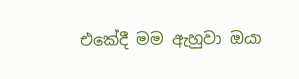එකේදී මම ඇහුවා ඔයා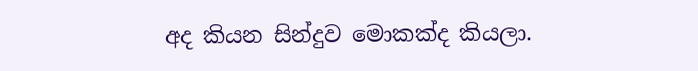අද කියන සින්දුව මොකක්ද කියලා.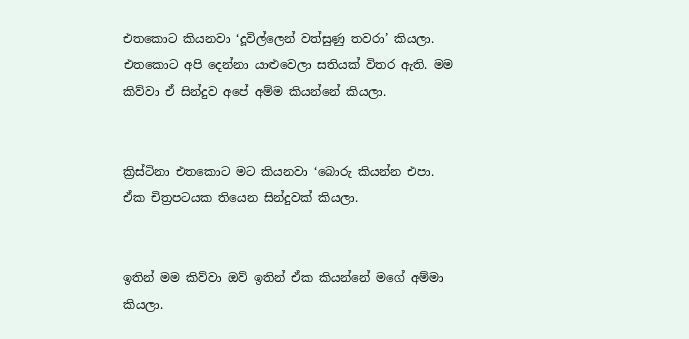එතකොට කියනවා ‘දූවිල්ලෙන් වත්සුණු තවරා’ කියලා. එතකොට අපි දෙන්නා යාළුවෙලා සතියක් විතර ඇති. මම කිව්වා ඒ සින්දුව අපේ අම්ම කියන්නේ කියලා.


ක්‍රිස්ටිනා එතකොට මට කියනවා ‘බොරු කියන්න එපා. ඒක චිත්‍රපටයක තියෙන සින්දුවක් කියලා.


ඉතින් මම කිව්වා ඔව් ඉතින් ඒක කියන්නේ මගේ අම්මා කියලා.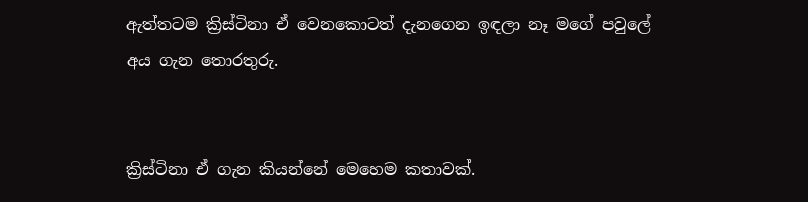ඇත්තටම ක්‍රිස්ටිනා ඒ වෙනකොටත් දැනගෙන ඉඳලා නෑ මගේ පවුලේ අය ගැන තොරතුරු.


ක්‍රිස්ටිනා ඒ ගැන කියන්නේ මෙහෙම කතාවක්.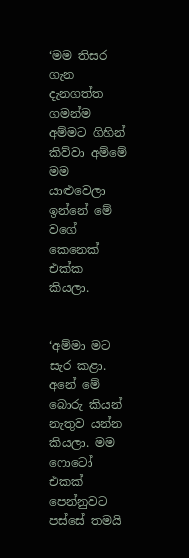‘මම තිසර ගැන දැනගත්ත ගමන්ම අම්මට ගිහින් කිව්වා අම්මේ මම යාළුවෙලා ඉන්නේ මේ වගේ කෙනෙක් එක්ක කියලා.


‘අම්මා මට සැර කළා. අනේ මේ බොරු කියන් නැතුව යන්න කියලා. මම ෆොටෝ එකක් පෙන්නුවට පස්සේ තමයි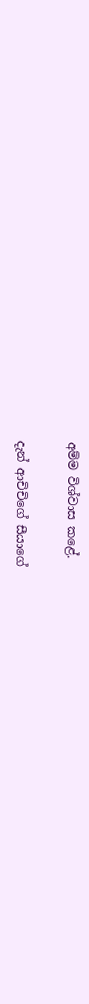අම්ම විශ්වාස කළේ.


දැන් ආචිචිගේ සීයාගේ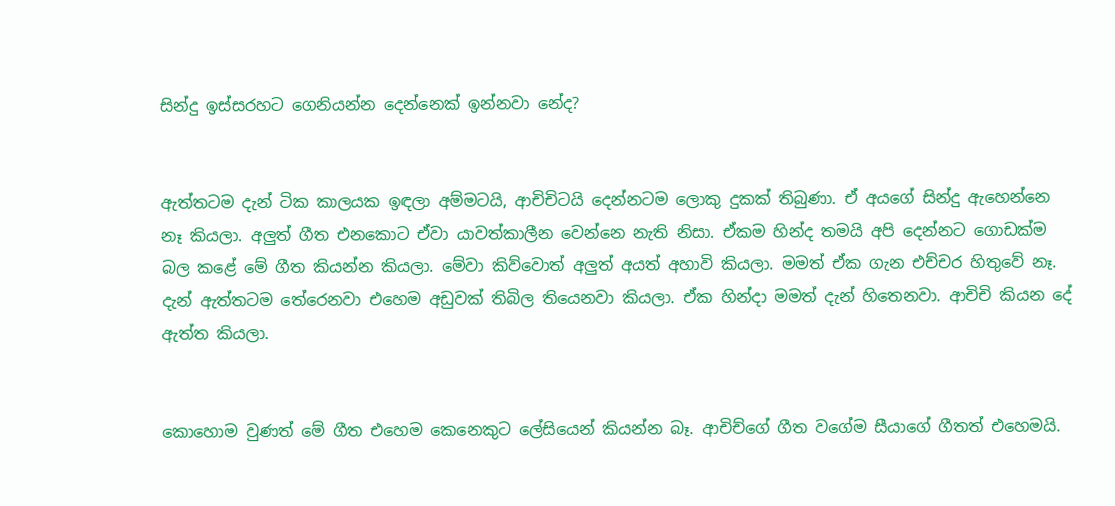සින්දු ඉස්සරහට ගෙනියන්න දෙන්නෙක් ඉන්නවා නේද?


ඇත්තටම දැන් ටික කාලයක ඉඳලා අම්මටයි, ආචිචිටයි දෙන්නටම ලොකු දුකක් තිබුණා. ඒ අයගේ සින්දු ඇහෙන්නෙ නෑ කියලා. අලුත් ගීත එනකොට ඒවා යාවත්කාලීන වෙන්නෙ නැති නිසා. ඒකම හින්ද තමයි අපි දෙන්නට ගොඩක්ම බල කළේ මේ ගීත කියන්න කියලා. මේවා කිව්වොත් අලුත් අයත් අහාවි කියලා. මමත් ඒක ගැන එච්චර හිතුවේ නෑ. දැන් ඇත්තටම තේරෙනවා එහෙම අඩුවක් තිබිල තියෙනවා කියලා. ඒක හින්දා මමත් දැන් හිතෙනවා. ආචිචි කියන දේ ඇත්ත කියලා.


කොහොම වුණත් මේ ගීත එහෙම කෙනෙකුට ලේසියෙන් කියන්න බෑ. ආචිච්ගේ ගීත වගේම සීයාගේ ගීතත් එහෙමයි.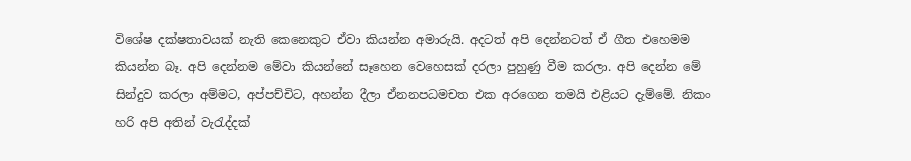විශේෂ දක්ෂතාවයක් නැති කෙනෙකුට ඒවා කියන්න අමාරුයි. අදටත් අපි දෙන්නටත් ඒ ගීත එහෙමම කියන්න බෑ. අපි දෙන්නම මේවා කියන්නේ සෑහෙන වෙහෙසක් දරලා පුහුණු වීම කරලා. අපි දෙන්න මේ සින්දුව කරලා අම්මට, අප්පච්චිට, අහන්න දීලා ඒනනපධමචත එක අරගෙන තමයි එළියට දැම්මේ. නිකං හරි අපි අතින් වැරැද්දක්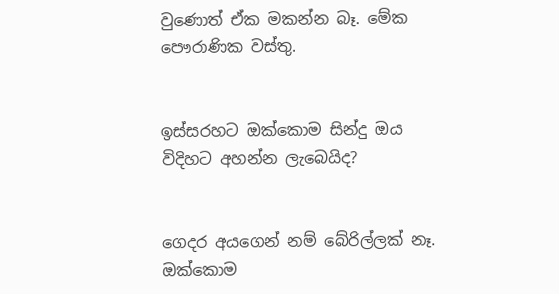වුණොත් ඒක මකන්න බෑ. මේක පෞරාණික වස්තු.


ඉස්සරහට ඔක්කොම සින්දු ඔය විදිහට අහන්න ලැබෙයිද?


ගෙදර අයගෙන් නම් බේරිල්ලක් නෑ. ඔක්කොම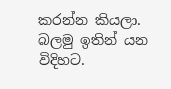කරන්න කියලා. බලමු ඉතින් යන විදිහට.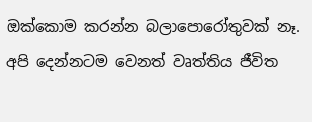ඔක්කොම කරන්න බලාපොරෝතුවක් නෑ. අපි දෙන්නටම වෙනත් වෘත්තිය ජීවිත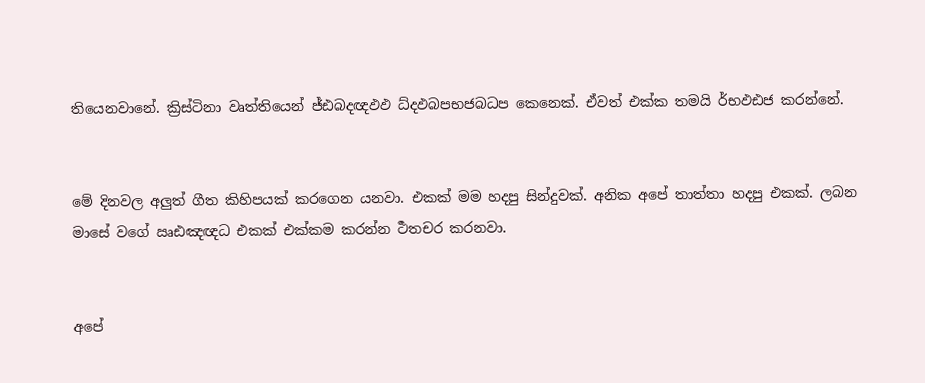තියෙනවානේ. ක්‍රිස්ටිනා වෘත්තියෙන් ජ්ඪබදඥඵඵ ධ්දඵබපභජබධප කෙනෙක්. ඒවත් එක්ක තමයි ර්භඵඪජ කරන්නේ.


මේ දිනවල අලුත් ගීත කිහිපයක් කරගෙන යනවා. එකක් මම හදපු සින්දුවක්. අනික අපේ තාත්තා හදපු එකක්. ලබන මාසේ වගේ ඍඪඤඥධ එකක් එක්කම කරන්න ර්‍ථතචර කරනවා.


අපේ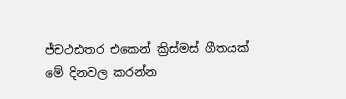ජ්චථඪතර එකෙන් ක්‍රිස්මස් ගීතයක් මේ දිනවල කරන්න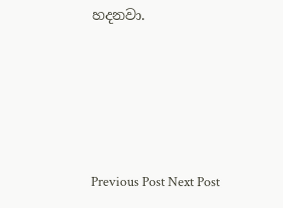හදනවා.





Previous Post Next Post